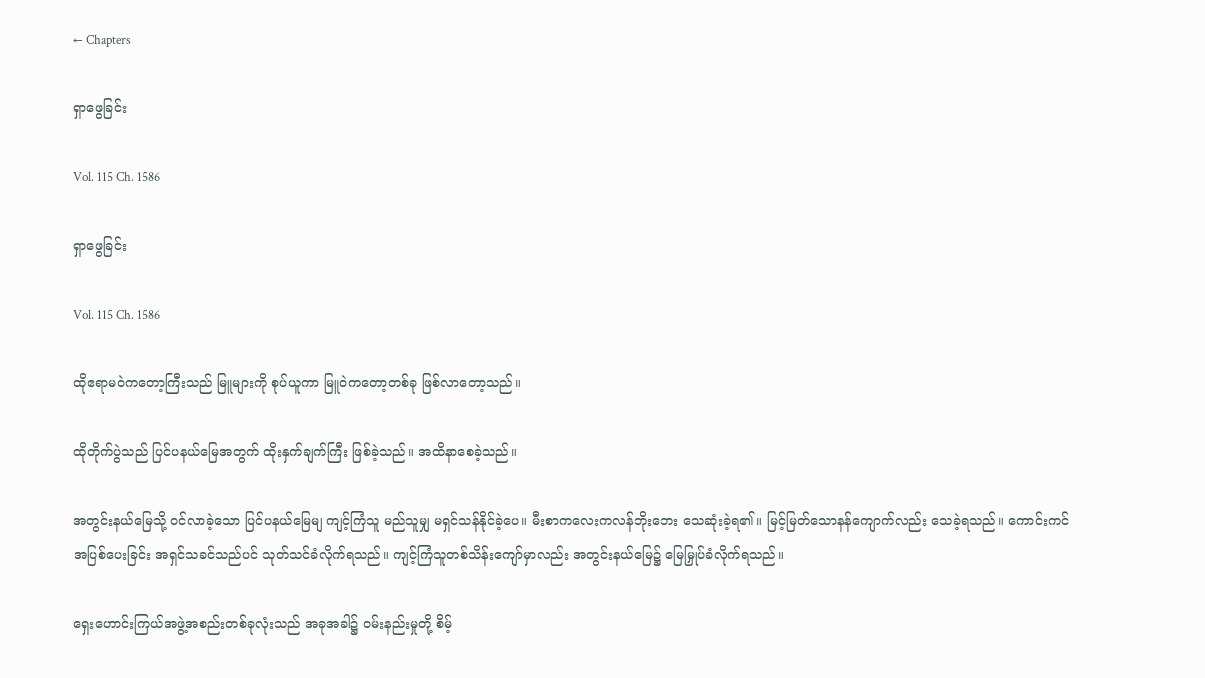← Chapters

ရှာဖွေခြင်း

Vol. 115 Ch. 1586

ရှာဖွေခြင်း

Vol. 115 Ch. 1586

ထိုဧရာမဝဲကတော့ကြီးသည် မြူများကို စုပ်ယူကာ မြူဝဲကတော့တစ်ခု ဖြစ်လာတော့သည်။

ထိုတိုက်ပွဲသည် ပြင်ပနယ်မြေအတွက် ထိုးနှက်ချက်ကြီး ဖြစ်ခဲ့သည်။ အထိနာစေခဲ့သည်။

အတွင်းနယ်မြေသို့ ဝင်လာခဲ့သော ပြင်ပနယ်မြေမျ ကျင့်ကြံသူ မည်သူမျှ မရှင်သန်နိုင်ခဲ့ပေ။ မီးစာကလေးကလန်ဘိုးဘေး သေဆုံးခဲ့ရ၏။ မြင့်မြတ်သောနန်ကျောက်လည်း သေခဲ့ရသည်။ ကောင်းကင်အပြစ်ပေးခြင်း အရှင်သခင်သည်ပင် သုတ်သင်ခံလိုက်ရသည်။ ကျင့်ကြံသူတစ်သိန်းကျော်မှာလည်း အတွင်းနယ်မြေ၌ မြေမြှုပ်ခံလိုက်ရသည်။

ရှေးဟောင်းကြယ်အဖွဲ့အစည်းတစ်ခုလုံးသည် အခုအခါ၌ ဝမ်းနည်းမှုတို့ စိမ့်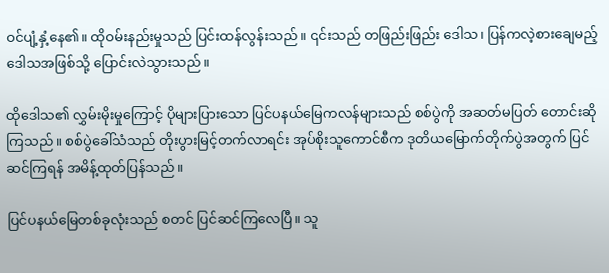ဝင်ပျံ့နှံ့နေ၏။ ထိုဝမ်းနည်းမှုသည် ပြင်းထန်လွန်းသည်။ ၎င်းသည် တဖြည်းဖြည်း ‌ဒေါသ၊ ပြန်ကလဲ့စားချေမည့် ဒေါသအဖြစ်သို့ ပြောင်းလဲသွားသည်။

ထိုဒေါသ၏ လွှမ်းမိုးမှုကြောင့် ပိုများပြားသော ပြင်ပနယ်မြေကလန်များသည် စစ်ပွဲကို အဆတ်မပြတ် တောင်းဆိုကြသည်။ စစ်ပွဲခေါ်သံသည် တိုးပွားမြင့်တက်လာရင်း အုပ်စိုးသူကောင်စီက ဒုတိယမြောက်တိုက်ပွဲအတွက် ပြင်ဆင်ကြရန် အမိန့်ထုတ်ပြန်သည်။

ပြင်ပနယ်မြေတစ်ခုလုံးသည် စတင် ပြင်ဆင်ကြလေပြီ။ သူ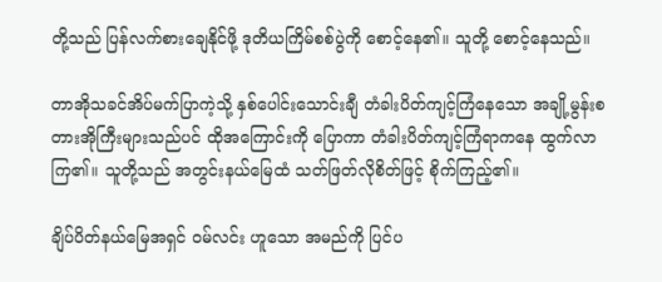တို့သည် ပြန်လက်စားချေနိုင်ဖို့ ဒုတိယကြိမ်စစ်ပွဲကို စောင့်နေ၏။ သူတို့ စောင့်နေသည်။

တာအိုသခင်အိပ်မက်ပြာကဲ့သို့ နှစ်ပေါင်းသောင်းချီ တံခါးပိတ်ကျင့်ကြံနေသော အချို့မွန်းစတားအိုကြီးများသည်ပင် ထိုအကြောင်းကို ပြောကာ တံခါးပိတ်ကျင့်ကြံရာကနေ ထွက်လာကြ၏။ သူတို့သည် အတွင်းနယ်မြေထံ သတ်ဖြတ်လိုစိတ်ဖြင့် စိုက်ကြည့်၏။

ချိပ်ပိတ်နယ်မြေအရှင် ဝမ်လင်း ဟူသော အမည်ကို ပြင်ပ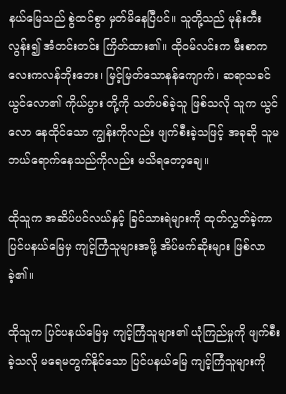နယ်မြေသည် စွဲထင်စွာ မှတ်မိနေပြီပင်။ သူတို့သည် မုန်းတီးလွန်း၍ အံတင်းတင်း ကြိတ်ထား၏။ ထိုဝမ်လင်းက မီးစာကလေးကလန်ဘိုးဘေး၊ မြင့်မြတ်သောနန်ကျောက်၊ ဆရာသခင်ယွင်လော၏ ကိုယ်ပွား တို့ကို သတ်ပစ်ခဲ့သူ ဖြစ်သလို သူက ယွင်လော နေထိုင်သော ကျွန်းကိုလည်း ဖျက်စီးခဲ့သဖြင့် အခုဆို သူမ ဘယ်ရောက်နေသည်ကိုလည်း မသိရတော့ချေ။

ထိုသူက အဆိပ်ပင်လယ်နှင့် ခြင်သားရဲများကို ထုတ်လွှတ်ခဲ့ကာ ပြင်ပနယ်မြေမှ ကျင့်ကြံသူများအဖို့ အိပ်မက်ဆိုးများ ဖြစ်လာခဲ့၏။

ထိုသူက ပြင်ပနယ်မြေမှ ကျင့်ကြံသူများ၏ ယုံကြည်မှုကို ဖျက်စီးခဲ့သလို မရေမတွက်နိုင်သော ပြင်ပနယ်မြေ ကျင့်ကြံသူများကို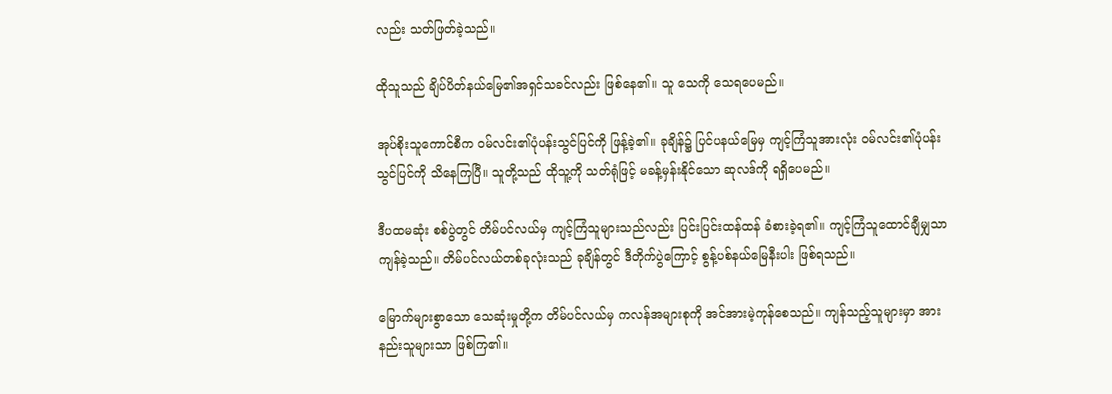လည်း သတ်ဖြတ်ခဲ့သည်။

ထိုသူသည် ချိပ်ပိတ်နယ်မြေ၏အရှင်သခင်လည်း ဖြစ်နေ၏။ သူ သေကို သေရပေမည်။

အုပ်စိုးသူကောင်စီက ဝမ်လင်း၏ပုံပန်းသွင်ပြင်ကို ဖြန့်ခဲ့၏။ ခုချိန်၌ ပြင်ပနယ်မြေမှ ကျင့်ကြံသူအားလုံး ဝမ်လင်း၏ပုံပန်းသွင်ပြင်ကို သိနေကြပြီ။ သူတို့သည် ထိုသူ့ကို သတ်ရုံဖြင့် မခန့်မှန်းနိုင်သော ဆုလဒ်ကို ရရှိပေမည်။

ဒီပထမဆုံး စစ်ပွဲတွင် တိမ်ပင်လယ်မှ ကျင့်ကြံသူများသည်လည်း ပြင်းပြင်းထန်ထန် ခံစားခဲ့ရ၏။ ကျင့်ကြံသူထောင်ချီမျှသာ ကျန်ခဲ့သည်။ တိမ်ပင်လယ်တစ်ခုလုံးသည် ခုချိန်တွင် ဒီတိုက်ပွဲကြောင့် စွန့်ပစ်နယ်မြေနီးပါး ဖြစ်ရသည်။

မြောက်များစွာသော သေဆုံးမှုတို့က တိမ်ပင်လယ်မှ ကလန်အများစုကို အင်အားမဲ့ကုန်စေသည်။ ကျန်သည့်သူများမှာ အားနည်းသူများသာ ဖြစ်ကြ၏။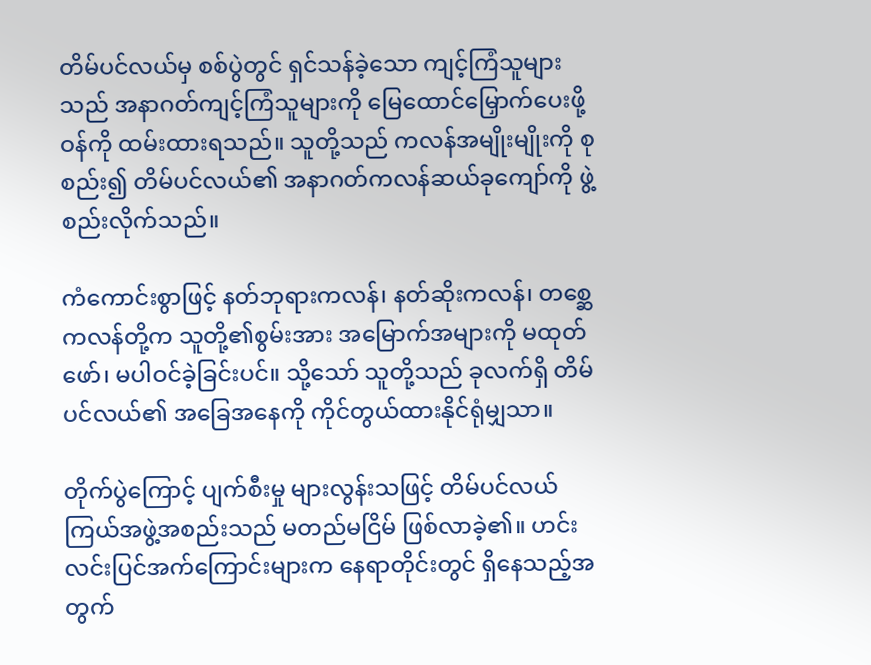တိမ်ပင်လယ်မှ စစ်ပွဲတွင် ရှင်သန်ခဲ့သော ကျင့်ကြံသူများသည် အနာဂတ်ကျင့်ကြံသူများကို မြေထောင်မြှောက်ပေးဖို့ ဝန်ကို ထမ်းထားရသည်။ သူတို့သည် ကလန်အမျိုးမျိုးကို စုစည်း၍ တိမ်ပင်လယ်၏ အနာဂတ်ကလန်ဆယ်ခုကျော်ကို ဖွဲ့စည်းလိုက်သည်။

ကံကောင်းစွာဖြင့် နတ်ဘုရားကလန်၊ နတ်ဆိုးကလန်၊ တစ္ဆေကလန်တို့က သူတို့၏စွမ်းအား အမြောက်အများကို မထုတ်ဖော်၊ မပါဝင်ခဲ့ခြင်းပင်။ သို့သော် သူတို့သည် ခုလက်ရှိ တိမ်ပင်လယ်၏ အခြေအနေကို ကိုင်တွယ်ထားနိုင်ရုံမျှသာ။

တိုက်ပွဲကြောင့် ပျက်စီးမှု များလွန်းသဖြင့် တိမ်ပင်လယ်ကြယ်အဖွဲ့အစည်းသည် မတည်မငြိမ် ဖြစ်လာခဲ့၏။ ဟင်းလင်းပြင်အက်ကြောင်းများက နေရာတိုင်းတွင် ရှိနေသည့်အတွက်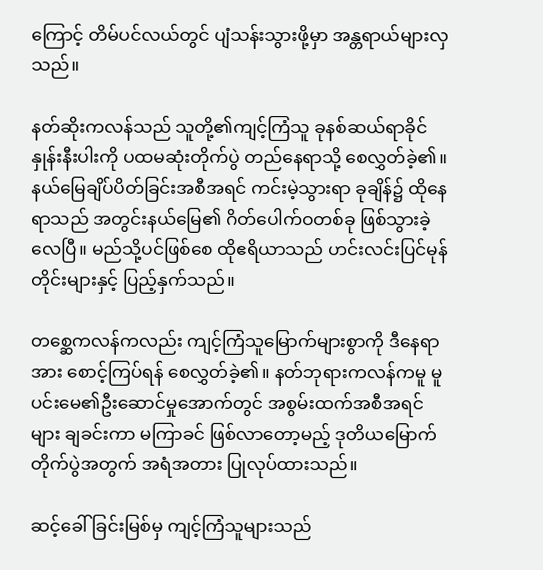ကြောင့် တိမ်ပင်လယ်တွင် ပျံသန်းသွားဖို့မှာ အန္တရာယ်များလှသည်။

နတ်ဆိုးကလန်သည် သူတို့၏ကျင့်ကြံသူ ခုနစ်ဆယ်ရာခိုင်နှုန်းနီးပါးကို ပထမဆုံးတိုက်ပွဲ တည်နေရာသို့ စေလွှတ်ခဲ့၏။ နယ်မြေချိပ်ပိတ်ခြင်းအစီအရင် ကင်းမဲ့သွားရာ ခုချိန်၌ ထိုနေရာသည် အတွင်းနယ်မြေ၏ ဂိတ်ပေါက်ဝတစ်ခု ဖြစ်သွားခဲ့လေပြီ။ မည်သို့ပင်ဖြစ်စေ ထိုဧရိယာသည် ဟင်းလင်းပြင်မုန်တိုင်းများနှင့် ပြည့်နှက်သည်။

တစ္ဆေကလန်ကလည်း ကျင့်ကြံသူမြောက်များစွာကို ဒီနေရာအား စောင့်ကြပ်ရန် စေလွှတ်ခဲ့၏။ နတ်ဘုရားကလန်ကမူ မူပင်းမေ၏ဦးဆောင်မှုအောက်တွင် အစွမ်းထက်အစီအရင်များ ချခင်းကာ မကြာခင် ဖြစ်လာတော့မည့် ဒုတိယမြောက်တိုက်ပွဲအတွက် အရံအတား ပြုလုပ်ထားသည်။

ဆင့်ခေါ်ခြင်းမြစ်မှ ကျင့်ကြံသူများသည်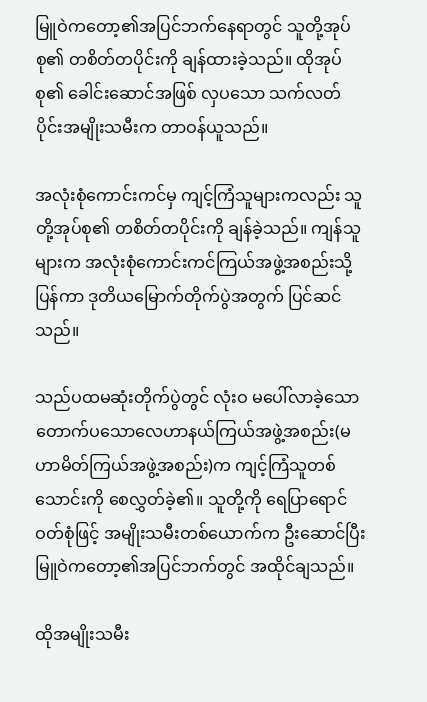မြူဝဲကတော့၏အပြင်ဘက်နေရာတွင် သူတို့အုပ်စု၏ တစိတ်တပိုင်းကို ချန်ထားခဲ့သည်။ ထိုအုပ်စု၏ ခေါင်းဆောင်အဖြစ် လှပသော သက်လတ်ပိုင်းအမျိုးသမီးက တာဝန်ယူသည်။

အလုံးစုံကောင်းကင်မှ ကျင့်ကြံသူများကလည်း သူတို့အုပ်စု၏ တစိတ်တပိုင်းကို ချန်ခဲ့သည်။ ကျန်သူများက အလုံးစုံကောင်းကင်ကြယ်အဖွဲ့အစည်းသို့ ပြန်ကာ ဒုတိယမြောက်တိုက်ပွဲအတွက် ပြင်ဆင်သည်။

သည်ပထမဆုံးတိုက်ပွဲတွင် လုံးဝ မပေါ်လာခဲ့သော တောက်ပသောလေဟာနယ်ကြယ်အဖွဲ့အစည်း(မဟာမိတ်ကြယ်အဖွဲ့အစည်း)က ကျင့်ကြံသူတစ်သောင်းကို စေလွှတ်ခဲ့၏။ သူတို့ကို ရေပြာရောင်ဝတ်စုံဖြင့် အမျိုးသမီးတစ်ယောက်က ဦးဆောင်ပြီး မြူဝဲကတော့၏အပြင်ဘက်တွင် အထိုင်ချသည်။

ထိုအမျိုးသမီး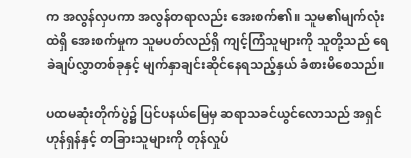က အလွန်လှပကာ အလွန်တရာလည်း အေးစက်၏။ သူမ၏မျက်လုံးထဲရှိ အေးစက်မှုက သူမပတ်လည်ရှိ ကျင့်ကြံသူများကို သူတို့သည် ရေခဲချပ်လွှာတစ်ခုနှင့် မျက်နှာချင်းဆိုင်နေရသည့်နှယ် ခံစားမိစေသည်။

ပထမဆုံးတိုက်ပွဲ၌ ပြင်ပနယ်မြေမှ ဆရာသခင်ယွင်လောသည် အရှင်ဟုန်ရှန်နှင့် တခြားသူများကို တုန်လှုပ်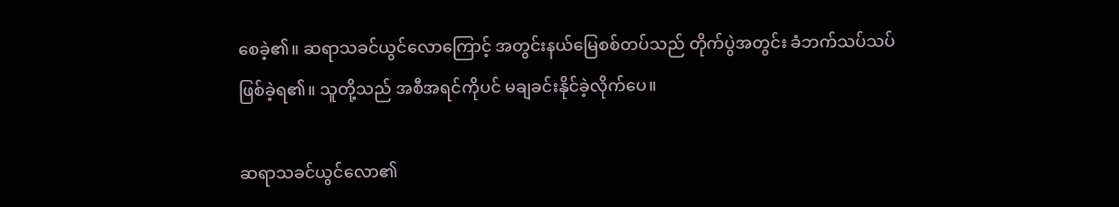စေခဲ့၏။ ဆရာသခင်ယွင်လောကြောင့် အတွင်းနယ်မြေစစ်တပ်သည် တိုက်ပွဲအတွင်း ခံဘက်သပ်သပ် ဖြစ်ခဲ့ရ၏။ သူတို့သည် အစီအရင်ကိုပင် မချခင်းနိုင်ခဲ့လိုက်ပေ။

ဆရာသခင်ယွင်လော၏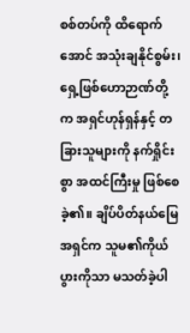စစ်တပ်ကို ထိရောက်အောင် အသုံးချနိုင်စွမ်း၊ ရှေ့ဖြစ်ဟောဉာဏ်တို့က အရှင်ဟုန်ရှန်နှင့် တခြားသူများကို နက်ရှိုင်းစွာ အထင်ကြီးမှု ဖြစ်စေခဲ့၏။ ချိပ်ပိတ်နယ်မြေအရှင်က သူမ၏ကိုယ်ပွားကိုသာ မသတ်ခဲ့ပါ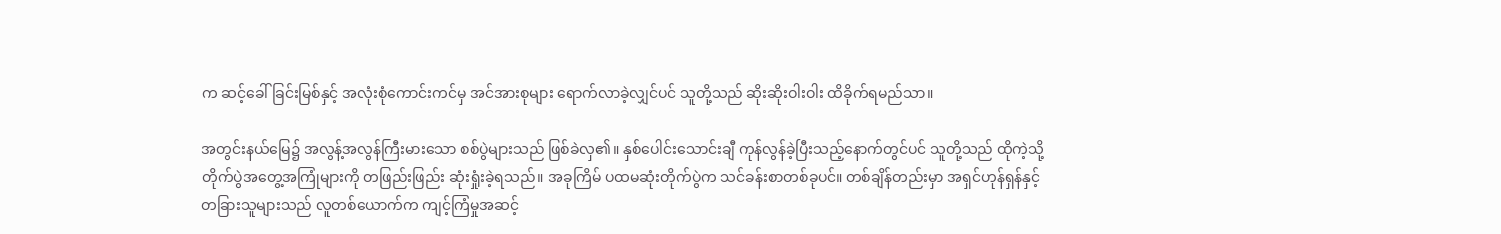က ဆင့်ခေါ်ခြင်းမြစ်နှင့် အလုံးစုံကောင်းကင်မှ အင်အားစုများ ရောက်လာခဲ့လျှင်ပင် သူတို့သည် ဆိုးဆိုးဝါးဝါး ထိခိုက်ရမည်သာ။

အတွင်းနယ်မြေ၌ အလွန့်အလွန်ကြီးမားသော စစ်ပွဲများသည် ဖြစ်ခဲလှ၏။ နှစ်ပေါင်းသောင်းချီ ကုန်လွန်ခဲ့ပြီးသည့်နောက်တွင်ပင် သူတို့သည် ထိုကဲ့သို့ တိုက်ပွဲအတွေ့အကြုံများကို တဖြည်းဖြည်း ဆုံးရှုံးခဲ့ရသည်။ အခုကြိမ် ပထမဆုံးတိုက်ပွဲက သင်ခန်းစာတစ်ခုပင်။ တစ်ချိန်တည်းမှာ အရှင်ဟုန်ရှန်နှင့် တခြားသူများသည် လူတစ်ယောက်က ကျင့်ကြံမှုအဆင့်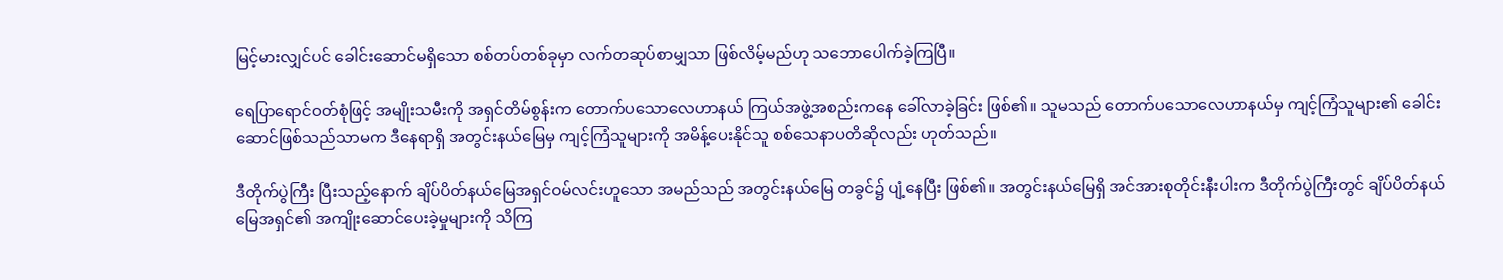မြင့်မားလျှင်ပင် ခေါင်းဆောင်မရှိသော စစ်တပ်တစ်ခုမှာ လက်တဆုပ်စာမျှသာ ဖြစ်လိမ့်မည်ဟု သဘောပေါက်ခဲ့ကြပြီ။

ရေပြာရောင်ဝတ်စုံဖြင့် အမျိုးသမီးကို အရှင်တိမ်စွန်းက တောက်ပသောလေဟာနယ် ကြယ်အဖွဲ့အစည်းကနေ ခေါ်လာခဲ့ခြင်း ဖြစ်၏။ သူမသည် တောက်ပသောလေဟာနယ်မှ ကျင့်ကြံသူများ၏ ခေါင်းဆောင်ဖြစ်သည်သာမက ဒီနေရာရှိ အတွင်းနယ်မြေမှ ကျင့်ကြံသူများကို အမိန့်ပေးနိုင်သူ စစ်သေနာပတိဆိုလည်း ဟုတ်သည်။

ဒီတိုက်ပွဲကြီး ပြီးသည့်နောက် ချိပ်ပိတ်နယ်မြေအရှင်ဝမ်လင်းဟူသော အမည်သည် အတွင်းနယ်မြေ တခွင်၌ ပျံ့နေပြီး ဖြစ်၏။ အတွင်းနယ်မြေရှိ အင်အားစုတိုင်းနီးပါးက ဒီတိုက်ပွဲကြီးတွင် ချိပ်ပိတ်နယ်မြေအရှင်၏ အကျိုးဆောင်ပေးခဲ့မှုများကို သိကြ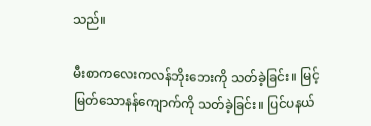သည်။

မီးစာကလေးကလန်ဘိုးဘေးကို သတ်ခဲ့ခြင်း။ မြင့်မြတ်သောနန်ကျောက်ကို သတ်ခဲ့ခြင်း။ ပြင်ပနယ်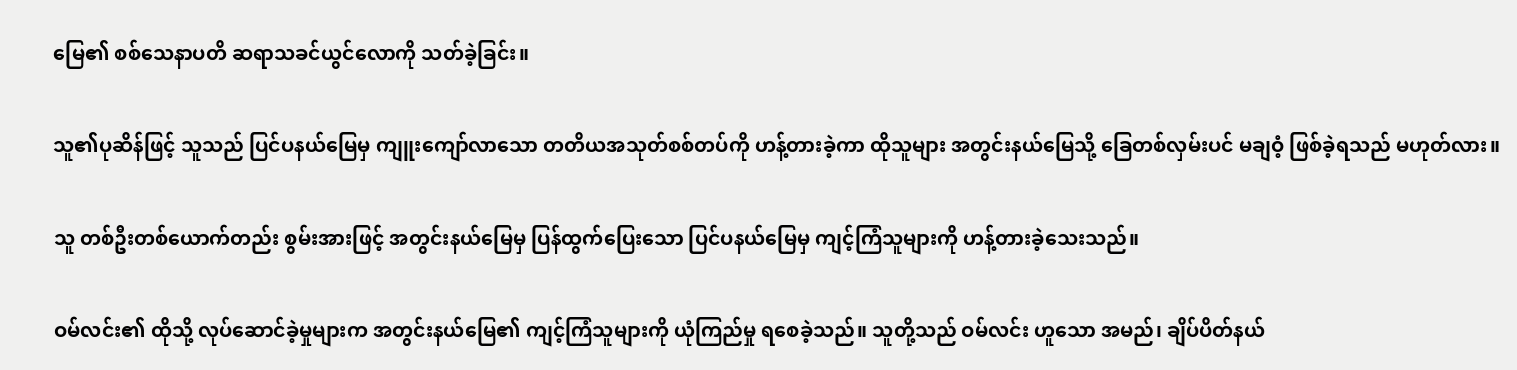မြေ၏ စစ်သေနာပတိ ဆရာသခင်ယွင်လောကို သတ်ခဲ့ခြင်း။

သူ၏ပုဆိန်ဖြင့် သူသည် ပြင်ပနယ်မြေမှ ကျူးကျော်လာသော တတိယအသုတ်စစ်တပ်ကို ဟန့်တားခဲ့ကာ ထိုသူများ အတွင်းနယ်မြေသို့ ခြေတစ်လှမ်းပင် မချဝံ့ ဖြစ်ခဲ့ရသည် မဟုတ်လား။

သူ တစ်ဦးတစ်ယောက်တည်း စွမ်းအားဖြင့် အတွင်းနယ်မြေမှ ပြန်ထွက်ပြေးသော ပြင်ပနယ်မြေမှ ကျင့်ကြံသူများကို ဟန့်တားခဲ့သေးသည်။

ဝမ်လင်း၏ ထိုသို့ လုပ်ဆောင်ခဲ့မှုများက အတွင်းနယ်မြေ၏ ကျင့်ကြံသူများကို ယုံကြည်မှု ရစေခဲ့သည်။ သူတို့သည် ဝမ်လင်း ဟူသော အမည်၊ ချိပ်ပိတ်နယ်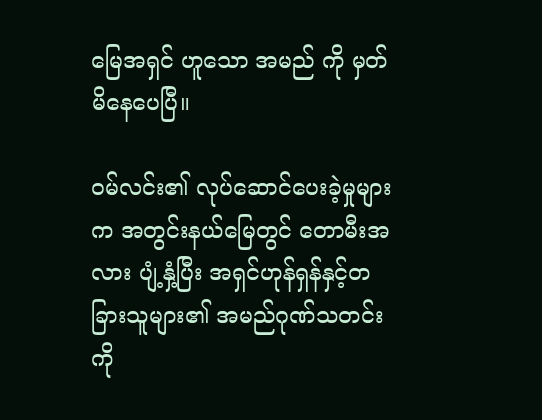မြေအရှင် ဟူသော အမည် ကို မှတ်မိနေပေပြီ။

ဝမ်လင်း၏ လုပ်ဆောင်ပေးခဲ့မှုများက အတွင်းနယ်မြေတွင် တောမီးအလား ပျံ့နှံ့ပြီး အရှင်ဟုန်ရှန်နှင့်တခြားသူများ၏ အမည်ဂုဏ်သတင်းကို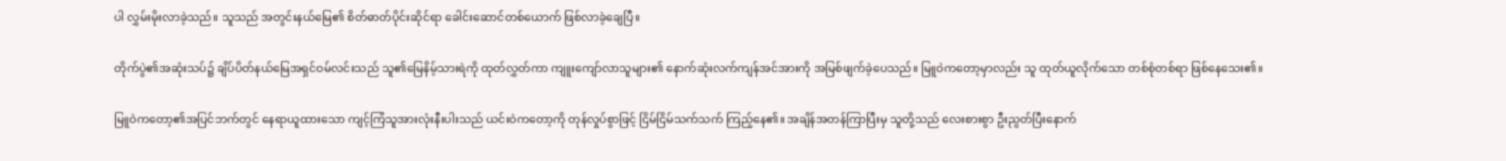ပါ လွှမ်းမိုးလာခဲ့သည်။ သူသည် အတွင်းနယ်မြေ၏ စိတ်ဓာတ်ပိုင်းဆိုင်ရာ ခေါင်းဆောင်တစ်ယောက် ဖြစ်လာခဲ့ချေပြီ။

တိုက်ပွဲ၏အဆုံးသပ်၌ ချိပ်ပိတ်နယ်မြေအရှင်ဝမ်လင်းသည် သူ၏မြေနိမ့်သားရဲကို ထုတ်လွှတ်ကာ ကျူးကျော်လာသူများ၏ နောက်ဆုံးလက်ကျန်အင်အားကို အမြစ်ဖျက်ခဲ့ပေသည်။ မြူဝဲကတော့မှာလည်း သူ ထုတ်ယူလိုက်သော တစ်စုံတစ်ရာ ဖြစ်နေသေး၏။

မြူဝဲကတော့၏အပြင်ဘက်တွင် နေရာယူထားသော ကျင့်ကြံသူအားလုံးနီးပါးသည် ယင်းဝဲကတော့ကို တုန်လှုပ်စွာဖြင့် ငြိမ်ငြိမ်သက်သက် ကြည့်နေ၏။ အချိန်အတန်ကြာပြီးမှ သူတို့သည် လေးစားစွာ ဦးညွတ်ပြီးနောက်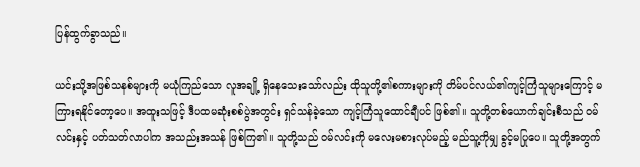ပြန်ထွက်ခွာသည်။

ယင်းသို့အဖြစ်သနစ်များကို မယုံကြည်သော လူအချို့ ရှိနေသေးသော်လည်း ထိုသူတို့၏စကားများကို တိမ်ပင်လယ်၏ကျင့်ကြံသူများကြောင့် မကြားရနိုင်တော့ပေ။ အထူးသဖြင့် ဒီပထမဆုံးစစ်ပွဲအတွင်း ရှင်သန်ခဲ့သော ကျင့်ကြံသူထောင်ချီပင် ဖြစ်၏။ သူတို့တစ်ယောက်ချင်းစီသည် ဝမ်လင်းနှင့် ပတ်သတ်လာပါက အသည်းအသန် ဖြစ်ကြ၏။ သူတို့သည် ဝမ်လင်းကို မလေးမစားလုပ်မည့် မည်သူ့ကိုမျှ ခွင့်မပြုပေ။ သူတို့အတွက်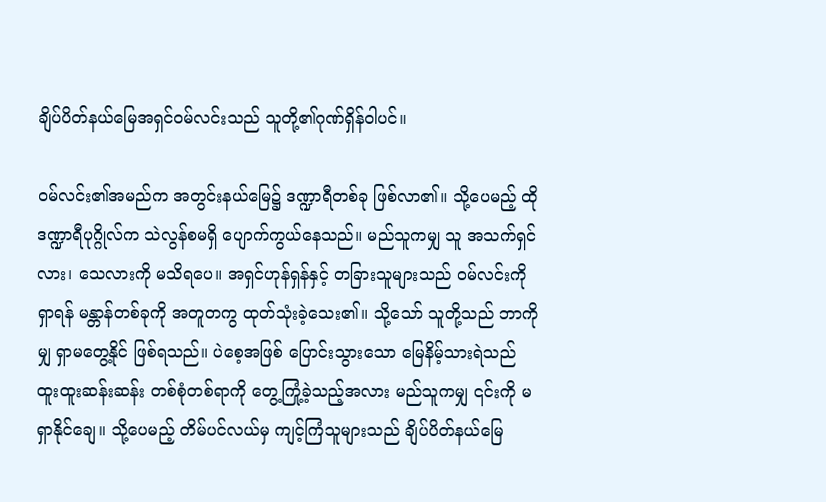ချိပ်ပိတ်နယ်မြေအရှင်ဝမ်လင်းသည် သူတို့၏ဂုဏ်ရှိန်ဝါပင်။

ဝမ်လင်း၏အမည်က အတွင်းနယ်မြေ၌ ဒဏ္ဍာရီတစ်ခု ဖြစ်လာ၏။ သို့ပေမည့် ထိုဒဏ္ဍာရီပုဂ္ဂိုလ်က သဲလွန်စမရှိ ပျောက်ကွယ်နေသည်။ မည်သူကမျှ သူ အသက်ရှင်လား၊ သေလားကို မသိရပေ။ အရှင်ဟုန်ရှန်နှင့် တခြားသူများသည် ဝမ်လင်းကို ရှာရန် မန္တာန်တစ်ခုကို အတူတကွ ထုတ်သုံးခဲ့သေး၏။ သို့သော် သူတို့သည် ဘာကိုမျှ ရှာမတွေ့နိုင် ဖြစ်ရသည်။ ပဲစေ့အဖြစ် ပြောင်းသွားသော မြေနိမ့်သားရဲသည် ထူးထူးဆန်းဆန်း တစ်စုံတစ်ရာကို တွေ့ကြုံ့ခဲ့သည့်အလား မည်သူကမျှ ၎င်းကို မရှာနိုင်ချေ။ သို့ပေမည့် တိမ်ပင်လယ်မှ ကျင့်ကြံသူများသည် ချိပ်ပိတ်နယ်မြေ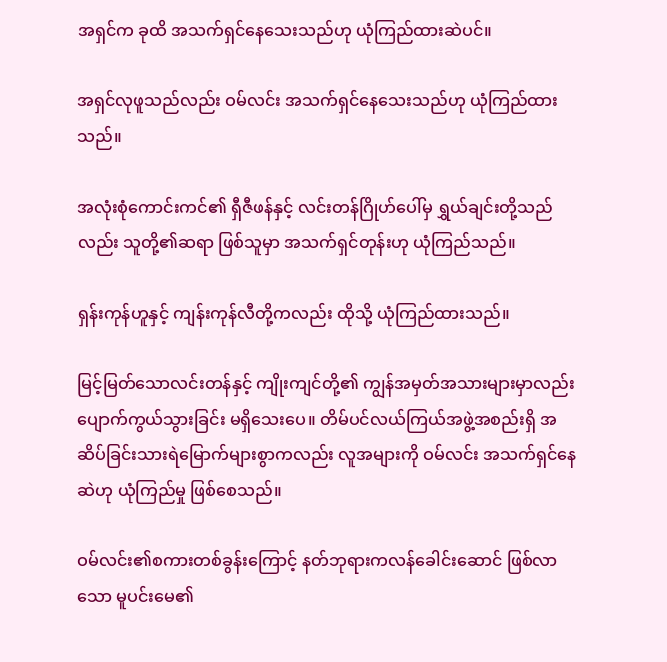အရှင်က ခုထိ အသက်ရှင်နေသေးသည်ဟု ယုံကြည်ထားဆဲပင်။

အရှင်လုဖူသည်လည်း ဝမ်လင်း အသက်ရှင်နေသေးသည်ဟု ယုံကြည်ထားသည်။

အလုံးစုံကောင်းကင်၏ ရှီဇီဖန်နှင့် လင်းတန်ဂြိုဟ်ပေါ်မှ ရွှယ်ချင်းတို့သည်လည်း သူတို့၏ဆရာ ဖြစ်သူမှာ အသက်ရှင်တုန်းဟု ယုံကြည်သည်။

ရှန်းကုန်ဟူနှင့် ကျန်းကုန်လီတို့ကလည်း ထိုသို့ ယုံကြည်ထားသည်။

မြင့်မြတ်သောလင်းတန်နှင့် ကျိုးကျင်တို့၏ ကျွန်အမှတ်အသားများမှာလည်း ပျောက်ကွယ်သွားခြင်း မရှိသေးပေ။ တိမ်ပင်လယ်ကြယ်အဖွဲ့အစည်းရှိ အဆိပ်ခြင်းသားရဲမြောက်များစွာကလည်း လူအများကို ဝမ်လင်း အသက်ရှင်နေဆဲဟု ယုံကြည်မှု ဖြစ်စေသည်။

ဝမ်လင်း၏စကားတစ်ခွန်းကြောင့် နတ်ဘုရားကလန်ခေါင်းဆောင် ဖြစ်လာသော မူပင်းမေ၏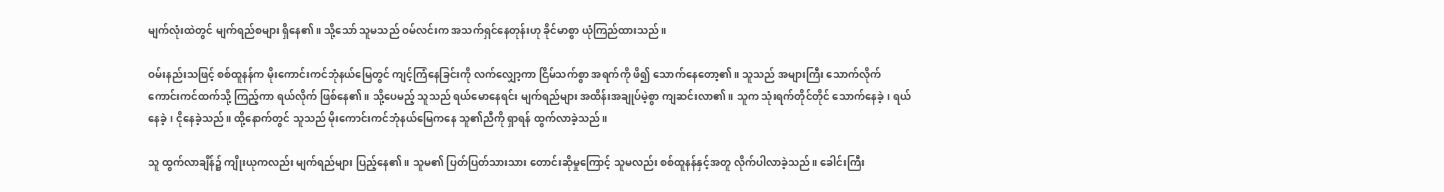မျက်လုံးထဲတွင် မျက်ရည်စများ ရှိနေ၏။ သို့သော် သူမသည် ဝမ်လင်းက အသက်ရှင်နေတုန်းဟု ခိုင်မာစွာ ယုံကြည်ထားသည်။

ဝမ်းနည်းသဖြင့် စစ်ထူနန်က မိုးကောင်းကင်ဘုံနယ်မြေတွင် ကျင့်ကြံနေခြင်းကို လက်လျှော့ကာ ငြိမ်သက်စွာ အရက်ကို ဖိ၍ သောက်နေတော့၏။ သူသည် အများကြီး သောက်လိုက် ကောင်းကင်ထက်သို့ ကြည့်ကာ ရယ်လိုက် ဖြစ်နေ၏။ သို့ပေမည့် သူသည် ရယ်မောနေရင်း မျက်ရည်များ အထိန်းအချုပ်မဲ့စွာ ကျဆင်းလာ၏။ သူက သုံးရက်တိုင်တိုင် သောက်နေခဲ့၊ ရယ်နေခဲ့၊ ငိုနေခဲ့သည်။ ထို့နောက်တွင် သူသည် မိုးကောင်းကင်ဘုံနယ်မြေကနေ သူ၏ညီကို ရှာရန် ထွက်လာခဲ့သည်။

သူ ထွက်လာချိန်၌ ကျိုးယုကလည်း မျက်ရည်များ ပြည့်နေ၏။ သူမ၏ ပြတ်ပြတ်သားသား တောင်းဆိုမှုကြောင့် သူမလည်း စစ်ထူနန်နှင့်အတူ လိုက်ပါလာခဲ့သည်။ ခေါင်းကြီး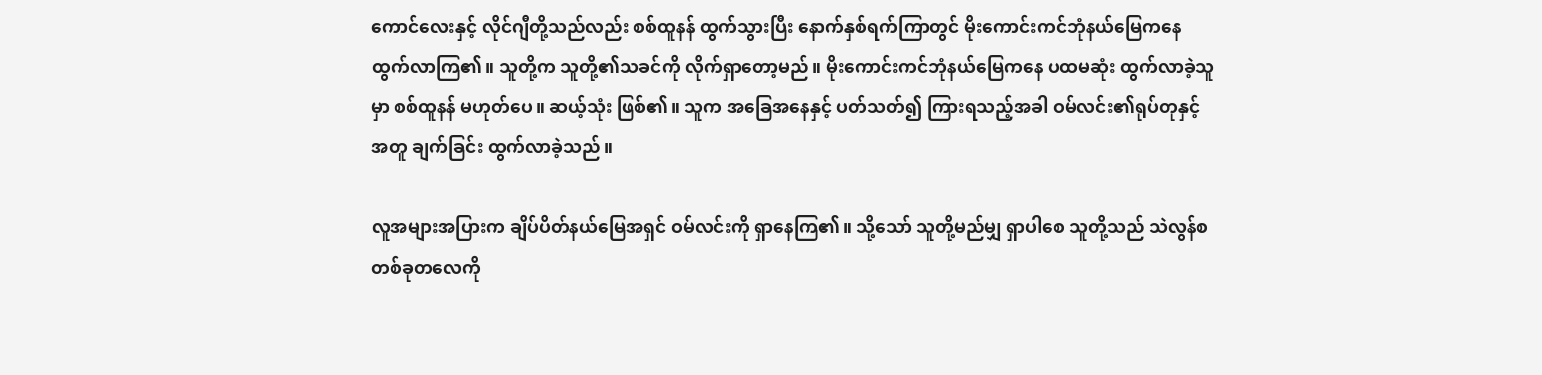ကောင်လေးနှင့် လိုင်ဂျီတို့သည်လည်း စစ်ထူနန် ထွက်သွားပြီး နောက်နှစ်ရက်ကြာတွင် မိုးကောင်းကင်ဘုံနယ်မြေကနေ ထွက်လာကြ၏။ သူတို့က သူတို့၏သခင်ကို လိုက်ရှာတော့မည်။ မိုးကောင်းကင်ဘုံနယ်မြေကနေ ပထမဆုံး ထွက်လာခဲ့သူမှာ စစ်ထူနန် မဟုတ်ပေ။ ဆယ့်သုံး ဖြစ်၏။ သူက အခြေအနေနှင့် ပတ်သတ်၍ ကြားရသည့်အခါ ဝမ်လင်း၏ရုပ်တုနှင့်အတူ ချက်ခြင်း ထွက်လာခဲ့သည်။

လူအများအပြားက ချိပ်ပိတ်နယ်မြေအရှင် ဝမ်လင်းကို ရှာနေကြ၏။ သို့သော် သူတို့မည်မျှ ရှာပါစေ သူတို့သည် သဲလွန်စတစ်ခုတလေကို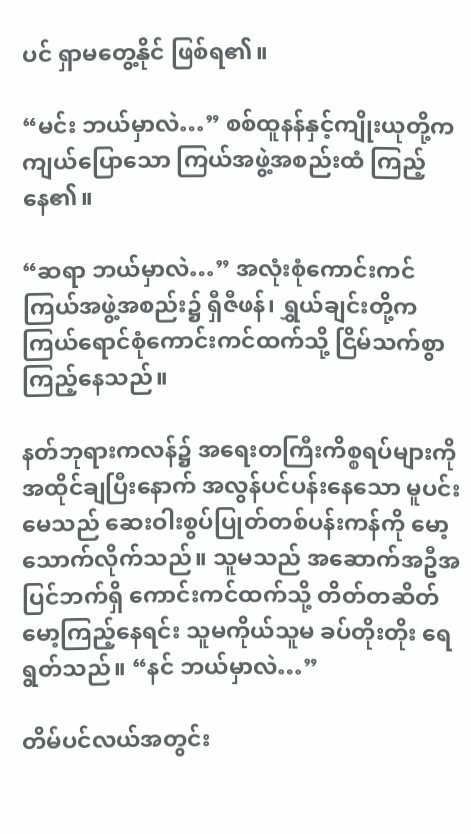ပင် ရှာမတွေ့နိုင် ဖြစ်ရ၏။

“မင်း ဘယ်မှာလဲ…” စစ်ထူနန်နှင့်ကျိုးယုတို့က ကျယ်ပြောသော ကြယ်အဖွဲ့အစည်းထံ ကြည့်နေ၏။

“ဆရာ ဘယ်မှာလဲ…” အလုံးစုံကောင်းကင်ကြယ်အဖွဲ့အစည်း၌ ရှီဇီဖန်၊ ရွှယ်ချင်းတို့က ကြယ်ရောင်စုံကောင်းကင်ထက်သို့ ငြိမ်သက်စွာ ကြည့်နေသည်။

နတ်ဘုရားကလန်၌ အရေးတကြီးကိစ္စရပ်များကို အထိုင်ချပြီးနောက် အလွန်ပင်ပန်းနေသော မူပင်းမေသည် ဆေးဝါးစွပ်ပြုတ်တစ်ပန်းကန်ကို မော့သောက်လိုက်သည်။ သူမသည် အဆောက်အဦအပြင်ဘက်ရှိ ကောင်းကင်ထက်သို့ တိတ်တဆိတ် မော့ကြည့်နေရင်း သူမကိုယ်သူမ ခပ်တိုးတိုး ရေရွတ်သည်။ “နင် ဘယ်မှာလဲ…”

တိမ်ပင်လယ်အတွင်း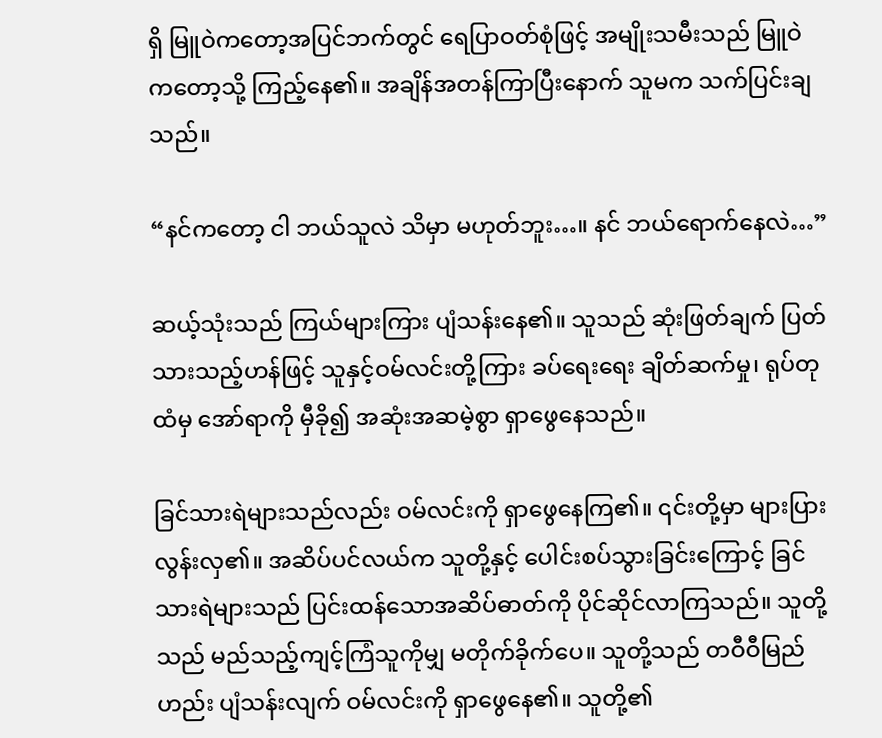ရှိ မြူဝဲကတော့အပြင်ဘက်တွင် ရေပြာဝတ်စုံဖြင့် အမျိုးသမီးသည် မြူဝဲကတော့သို့ ကြည့်နေ၏။ အချိန်အတန်ကြာပြီးနောက် သူမက သက်ပြင်းချသည်။

“နင်ကတော့ ငါ ဘယ်သူလဲ သိမှာ မဟုတ်ဘူး…။ နင် ဘယ်ရောက်နေလဲ…”

ဆယ့်သုံးသည် ကြယ်များကြား ပျံသန်းနေ၏။ သူသည် ဆုံးဖြတ်ချက် ပြတ်သားသည့်ဟန်ဖြင့် သူနှင့်ဝမ်လင်းတို့ကြား ခပ်ရေးရေး ချိတ်ဆက်မှု၊ ရုပ်တုထံမှ အော်ရာကို မှီခို၍ အဆုံးအဆမဲ့စွာ ရှာဖွေနေသည်။

ခြင်သားရဲများသည်လည်း ဝမ်လင်းကို ရှာဖွေနေကြ၏။ ၎င်းတို့မှာ များပြားလွန်းလှ၏။ အဆိပ်ပင်လယ်က သူတို့နှင့် ပေါင်းစပ်သွားခြင်းကြောင့် ခြင်သားရဲများသည် ပြင်းထန်သောအဆိပ်ဓာတ်ကို ပိုင်ဆိုင်လာကြသည်။ သူတို့သည် မည်သည့်ကျင့်ကြံသူကိုမျှ မတိုက်ခိုက်ပေ။ သူတို့သည် တဝီဝီမြည်ဟည်း ပျံသန်းလျက် ဝမ်လင်းကို ရှာဖွေနေ၏။ သူတို့၏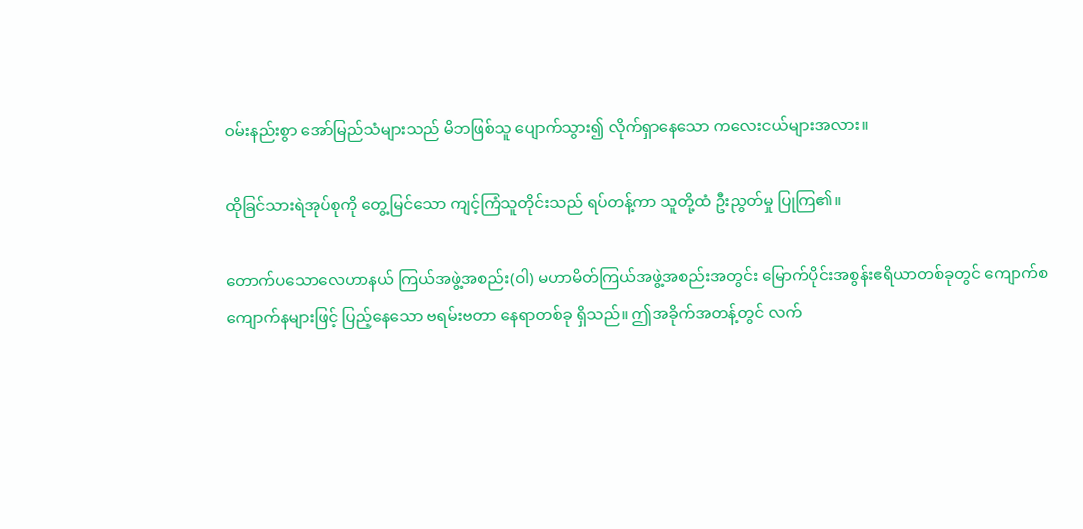ဝမ်းနည်းစွာ အော်မြည်သံများသည် မိဘဖြစ်သူ ပျောက်သွား၍ လိုက်ရှာနေသော ကလေးငယ်များအလား။

ထိုခြင်သားရဲအုပ်စုကို တွေ့မြင်သော ကျင့်ကြံသူတိုင်းသည် ရပ်တန့်ကာ သူတို့ထံ ဦးညွတ်မှု ပြုကြ၏။

တောက်ပသောလေဟာနယ် ကြယ်အဖွဲ့အစည်း(ဝါ) မဟာမိတ်ကြယ်အဖွဲ့အစည်းအတွင်း မြောက်ပိုင်းအစွန်းဧရိယာတစ်ခုတွင် ကျောက်စကျောက်နများဖြင့် ပြည့်နေသော ဗရမ်းဗတာ နေရာတစ်ခု ရှိသည်။ ဤအခိုက်အတန့်တွင် လက်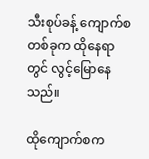သီးစုပ်ခန့် ကျောက်စတစ်ခုက ထိုနေရာတွင် လွင့်မြောနေသည်။

ထိုကျောက်စက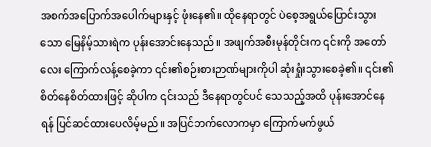အစက်အပြောက်အပေါက်များနှင့် ဖုံးနေ၏။ ထိုနေရာတွင် ပဲစေ့အရွယ်ပြောင်းသွားသော မြေနိမ့်သားရဲက ပုန်းအောင်းနေသည်။ အဖျက်အစီးမုန်တိုင်းက ၎င်းကို အတော်လေး ကြောက်လန့်စေခဲ့ကာ ၎င်း၏စဉ်းစားဉာဏ်များကိုပါ ဆုံးရှုံးသွားစေခဲ့၏။ ၎င်း၏စိတ်နေစိတ်ထားဖြင့် ဆိုပါက ၎င်းသည် ဒီနေရာတွင်ပင် သေသည့်အထိ ပုန်းအောင်နေရန် ပြင်ဆင်ထားပေလိမ့်မည်။ အပြင်ဘက်လောကမှာ ကြောက်မက်ဖွယ်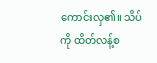ကောင်းလှ၏။ သိပ်ကို ထိတ်လန့်စ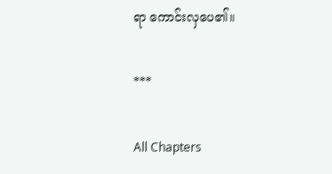ရာ ကောင်းလှပေ၏။

***

All Chapters